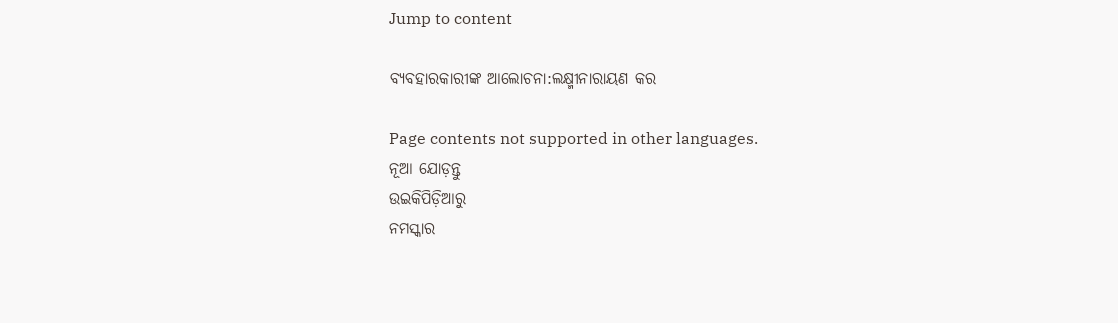Jump to content

ବ୍ୟବହାରକାରୀଙ୍କ ଆଲୋଚନା:ଲକ୍ଷ୍ମୀନାରାୟଣ କର

Page contents not supported in other languages.
ନୂଆ ଯୋଡ଼ନ୍ତୁ
ଉଇକିପିଡ଼ିଆ‌ରୁ
ନମସ୍କାର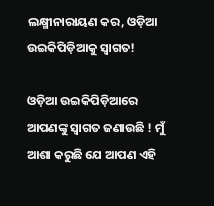ଲକ୍ଷ୍ମୀନାରାୟଣ କର, ଓଡ଼ିଆ ଉଇକିପିଡ଼ିଆକୁ ସ୍ଵାଗତ!

ଓଡ଼ିଆ ଉଇକିପିଡ଼ିଆରେ ଆପଣଙ୍କୁ ସ୍ଵାଗତ ଜଣାଉଛି ! ମୁଁ ଆଶା କରୁଛି ଯେ ଆପଣ ଏହି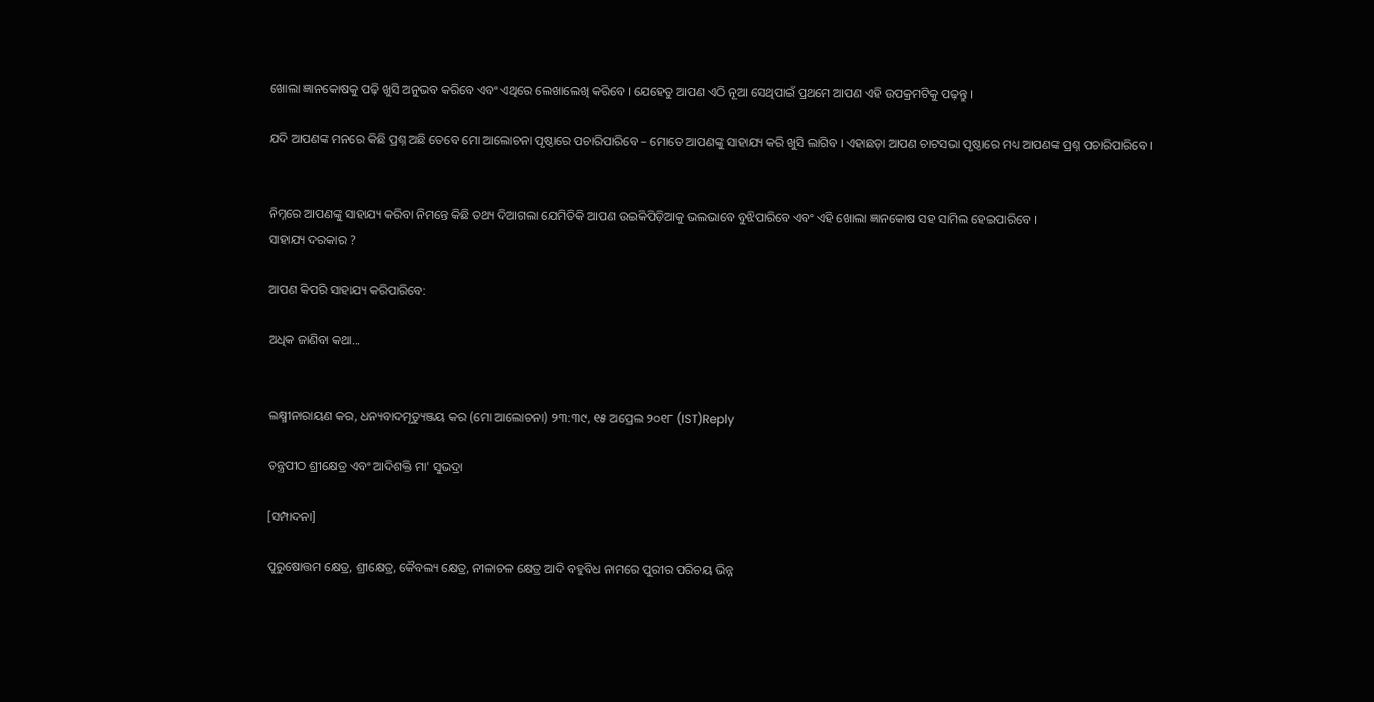ଖୋଲା ଜ୍ଞାନକୋଷକୁ ପଢ଼ି ଖୁସି ଅନୁଭବ କରିବେ ଏବଂ ଏଥିରେ ଲେଖାଲେଖି କରିବେ । ଯେହେତୁ ଆପଣ ଏଠି ନୂଆ ସେଥିପାଇଁ ପ୍ରଥମେ ଆପଣ ଏହି ଉପକ୍ରମଟିକୁ ପଢ଼ନ୍ତୁ ।

ଯଦି ଆପଣଙ୍କ ମନରେ କିଛି ପ୍ରଶ୍ନ ଅଛି ତେବେ ମୋ ଆଲୋଚନା ପୃଷ୍ଠାରେ ପଚାରିପାରିବେ – ମୋତେ ଆପଣଙ୍କୁ ସାହାଯ୍ୟ କରି ଖୁସି ଲାଗିବ । ଏହାଛଡ଼ା ଆପଣ ଚାଟସଭା ପୃଷ୍ଠାରେ ମଧ୍ୟ ଆପଣଙ୍କ ପ୍ରଶ୍ନ ପଚାରିପାରିବେ ।


ନିମ୍ନରେ ଆପଣଙ୍କୁ ସାହାଯ୍ୟ କରିବା ନିମନ୍ତେ କିଛି ତଥ୍ୟ ଦିଆଗଲା ଯେମିତିକି ଆପଣ ଉଇକିପିଡ଼ିଆକୁ ଭଲଭାବେ ବୁଝିପାରିବେ ଏବଂ ଏହି ଖୋଲା ଜ୍ଞାନକୋଷ ସହ ସାମିଲ ହେଇପାରିବେ ।
ସାହାଯ୍ୟ ଦରକାର ?

ଆପଣ କିପରି ସାହାଯ୍ୟ କରିପାରିବେ:

ଅଧିକ ଜାଣିବା କଥା...


ଲକ୍ଷ୍ମୀନାରାୟଣ କର, ଧନ୍ୟବାଦମୃତ୍ୟୁଞ୍ଜୟ କର (ମୋ ଆଲୋଚନା) ୨୩:୩୯, ୧୫ ଅପ୍ରେଲ ୨୦୧୮ (IST)Reply

ତନ୍ତ୍ରପୀଠ ଶ୍ରୀକ୍ଷେତ୍ର ଏବଂ ଆଦିଶକ୍ତି ମା' ସୁଭଦ୍ରା

[ସମ୍ପାଦନା]

ପୁରୁଷୋତ୍ତମ କ୍ଷେତ୍ର, ଶ୍ରୀକ୍ଷେତ୍ର, କୈବଲ୍ୟ କ୍ଷେତ୍ର, ନୀଳାଚଳ କ୍ଷେତ୍ର ଆଦି ବହୁବିଧ ନାମରେ ପୁରୀର ପରିଚୟ ଭିନ୍ନ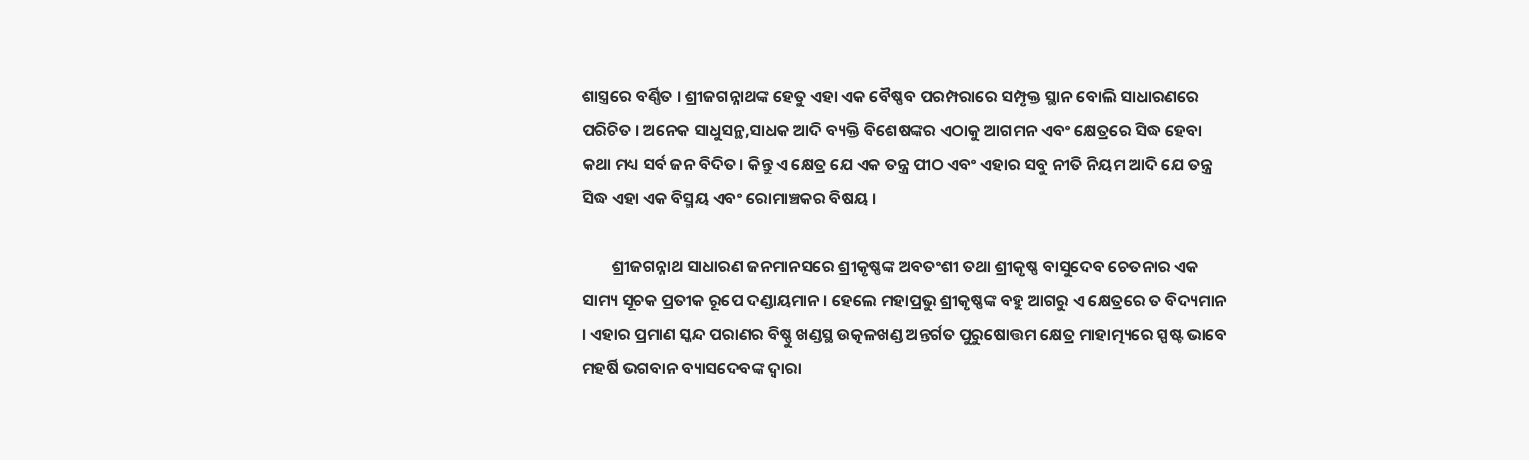ଶାସ୍ତ୍ରରେ ବର୍ଣ୍ଣିତ । ଶ୍ରୀଜଗନ୍ନାଥଙ୍କ ହେତୁ ଏହା ଏକ ବୈଷ୍ଣବ ପରମ୍ପରାରେ ସମ୍ପୃକ୍ତ ସ୍ଥାନ ବୋଲି ସାଧାରଣରେ ପରିଚିତ । ଅନେକ ସାଧୁସନ୍ଥ,ସାଧକ ଆଦି ବ୍ୟକ୍ତି ବିଶେଷଙ୍କର ଏଠାକୁ ଆଗମନ ଏବଂ କ୍ଷେତ୍ରରେ ସିଦ୍ଧ ହେବା କଥା ମଧ୍ୟ ସର୍ବ ଜନ ବିଦିତ। କିନ୍ତୁ ଏ କ୍ଷେତ୍ର ଯେ ଏକ ତନ୍ତ୍ର ପୀଠ ଏବଂ ଏହାର ସବୁ ନୀତି ନିୟମ ଆଦି ଯେ ତନ୍ତ୍ର ସିଦ୍ଧ ଏହା ଏକ ବିସ୍ମୟ ଏବଂ ରୋମାଞ୍ଚକର ବିଷୟ ।

        ଶ୍ରୀଜଗନ୍ନାଥ ସାଧାରଣ ଜନମାନସରେ ଶ୍ରୀକୃଷ୍ଣଙ୍କ ଅବତଂଶୀ ତଥା ଶ୍ରୀକୃଷ୍ଣ ବାସୁଦେବ ଚେତନାର ଏକ ସାମ୍ୟ ସୂଚକ ପ୍ରତୀକ ରୂପେ ଦଣ୍ଡାୟମାନ । ହେଲେ ମହାପ୍ରଭୁ ଶ୍ରୀକୃଷ୍ଣଙ୍କ ବହୁ ଆଗରୁ ଏ କ୍ଷେତ୍ରରେ ତ ବିଦ୍ୟମାନ । ଏହାର ପ୍ରମାଣ ସ୍କନ୍ଦ ପରାଣର ବିଷ୍ଣୁ ଖଣ୍ଡସ୍ଥ ଉତ୍କଳଖଣ୍ଡ ଅନ୍ତର୍ଗତ ପୁରୁଷୋତ୍ତମ କ୍ଷେତ୍ର ମାହାତ୍ମ୍ୟରେ ସ୍ପଷ୍ଟ ଭାବେ ମହର୍ଷି ଭଗବାନ ବ୍ୟାସଦେବଙ୍କ ଦ୍ଵାରା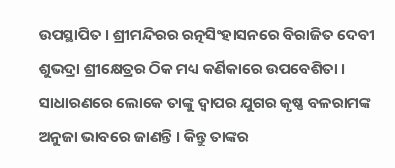ଉପସ୍ଥାପିତ । ଶ୍ରୀମନ୍ଦିରର ରତ୍ନସିଂହାସନରେ ବିରାଜିତ ଦେବୀ ଶୁଭଦ୍ରା ଶ୍ରୀକ୍ଷେତ୍ରର ଠିକ ମଧ୍ୟ କର୍ଣିକାରେ ଉପବେଶିତା । ସାଧାରଣରେ ଲୋକେ ତାଙ୍କୁ ଦ୍ଵାପର ଯୁଗର କୃଷ୍ଣ ବଳରାମଙ୍କ ଅନୁଜା ଭାବରେ ଜାଣନ୍ତି । କିନ୍ତୁ ତାଙ୍କର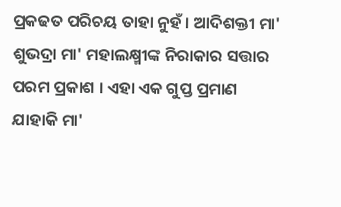ପ୍ରକଢତ ପରିଚୟ ତାହା ନୁହଁ । ଆଦିଶକ୍ତୀ ମା' ଶୁଭଦ୍ରା ମା' ମହାଲକ୍ଷ୍ମୀଙ୍କ ନିରାକାର ସତ୍ତାର ପରମ ପ୍ରକାଶ । ଏହା ଏକ ଗୁପ୍ତ ପ୍ରମାଣ ଯାହାକି ମା'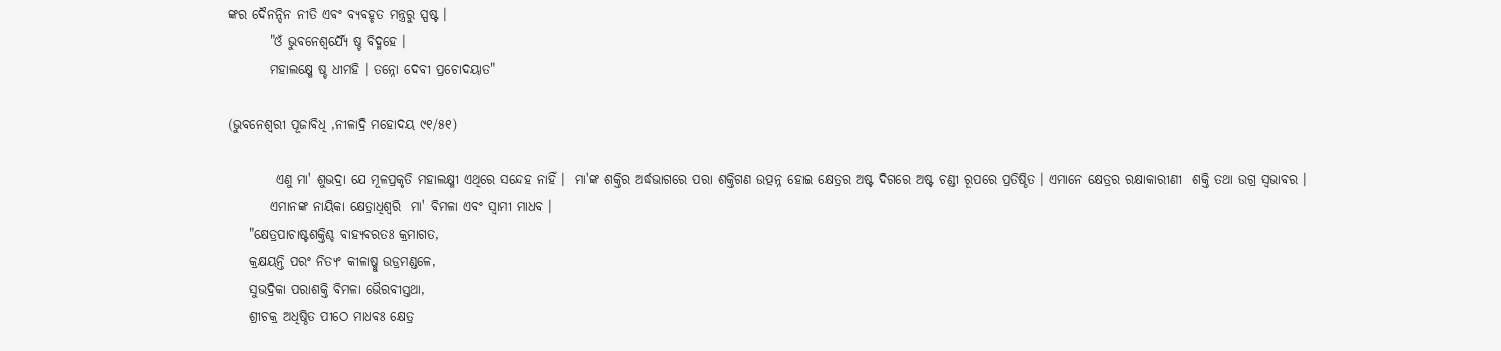ଙ୍କର ଦୈନନ୍ଦିନ ନୀତି ଏବଂ ବ୍ୟବହୃତ ମନ୍ତ୍ରରୁ ସ୍ପଷ୍ଟ ।
        "ଓଁ ଭୁବନେଶ୍ବର୍ଯ୍ଯୈ ଷ୍ଚ ବିଦ୍ମହେ ।
        ମହାଲକ୍ଷ୍ମେ ଷ୍ଚ ଧୀମହି । ତନ୍ନୋ ଦେବୀ ପ୍ରଚୋଦୟାତ"

(ଭୁବନେଶ୍ଵରୀ ପୂଜାବିଧି ,ନୀଳାଦ୍ରି ମହୋଦୟ ୯୧/୫୧)

         ଏଣୁ ମା' ଶୁଭଦ୍ରା ଯେ ମୂଳପ୍ରକୃତି ମହାଲକ୍ଷ୍ମୀ ଏଥିରେ ସନ୍ଦେହ ନାହିଁ ।  ମା'ଙ୍କ ଶକ୍ତିର ଅର୍ଦ୍ଧଭାଗରେ ପରା ଶକ୍ତିଗଣ ଉତ୍ପନ୍ନ ହୋଇ କ୍ଷେତ୍ରର ଅଷ୍ଟ ଦିଗରେ ଅଷ୍ଟ ଚଣ୍ଡୀ ରୂପରେ ପ୍ରତିଷ୍ଠିତ । ଏମାନେ କ୍ଷେତ୍ରର ରକ୍ଷାକାରୀଣୀ  ଶକ୍ତି ତଥା ଉଗ୍ର ସ୍ୱଭାବର ।
        ଏମାନଙ୍କ ନାୟିକା କ୍ଷେତ୍ରାଧିଶ୍ୱରି  ମା' ବିମଳା ଏବଂ ସ୍ଵାମୀ ମାଧବ ।
    "କ୍ଷେତ୍ରପାଚାଷ୍ଟଶକ୍ତିଶ୍ଚ ବାହ୍ୟବରତଃ କ୍ରମାଗତ,
    କ୍ରକ୍ଷୟନ୍ତି ପର‍ଂ ନିତ୍ୟଂ କୀଳାଷ୍ମୁ ଉଡ୍ରମଣ୍ଡଳେ,
    ସୁଭଦ୍ରିକା ପରାଶକ୍ତି ବିମଳା ଭୈରବୀସ୍ତଥା,
    ଶ୍ରୀଚକ୍ର ଅଧିଷ୍ଠିତ ପୀଠେ ମାଧବଃ କ୍ଷେତ୍ର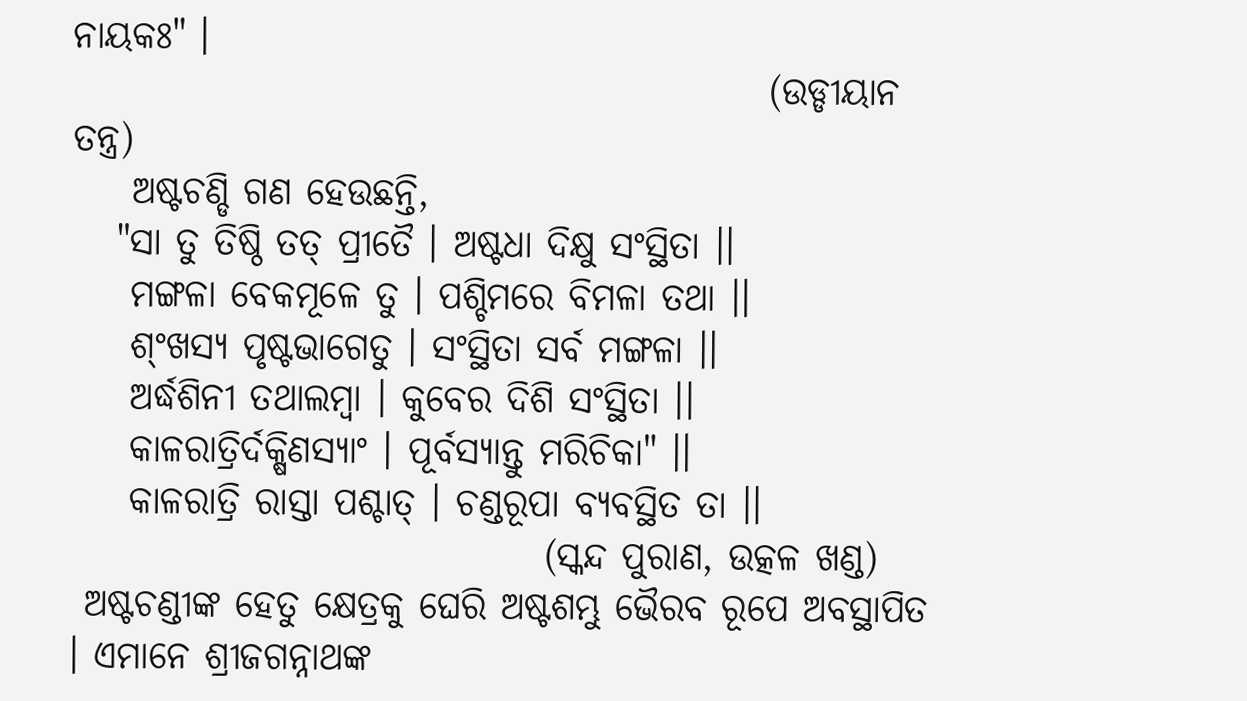ନାୟକଃ" ।
                                               (ଉଡ୍ଡୀୟାନ ତନ୍ତ୍ର)
    ଅଷ୍ଟଚଣ୍ଡି ଗଣ ହେଉଛନ୍ତି,
   "ସା ତୁ ତିଷ୍ଠି ତତ୍ ପ୍ରୀତୈ । ଅଷ୍ଟଧା ଦିକ୍ଷୁ ସଂସ୍ଥିତା ।।
    ମଙ୍ଗଳା ବେକମୂଳେ ତୁ । ପଶ୍ଚିମରେ ବିମଳା ତଥା ।।
    ଶ୍ଂଖସ୍ୟ ପୃଷ୍ଟଭାଗେତୁ । ସଂସ୍ଥିତା ସର୍ବ ମଙ୍ଗଳା ।।
    ଅର୍ଦ୍ଧଶିନୀ ତଥାଲମ୍ବା । କୁବେର ଦିଶି ସଂସ୍ଥିତା ।।
    କାଳରାତ୍ରିର୍ଦକ୍ଷିଣସ୍ୟାଂ । ପୂର୍ବସ୍ଯାନ୍ତୁ ମରିଚିକା" ।।
    କାଳରାତ୍ରି ରାସ୍ତା ପଶ୍ଚାତ୍ । ଚଣ୍ଡରୂପା ବ୍ୟବସ୍ଥିତ ତା ।।
                                (ସ୍କନ୍ଦ ପୁରାଣ, ଉତ୍କଳ ଖଣ୍ଡ)
 ଅଷ୍ଟଚଣ୍ଡୀଙ୍କ ହେତୁ କ୍ଷେତ୍ରକୁ ଘେରି ଅଷ୍ଟଶମ୍ଭୁ ଭୈରବ ରୂପେ ଅବସ୍ଥାପିତ । ଏମାନେ ଶ୍ରୀଜଗନ୍ନାଥଙ୍କ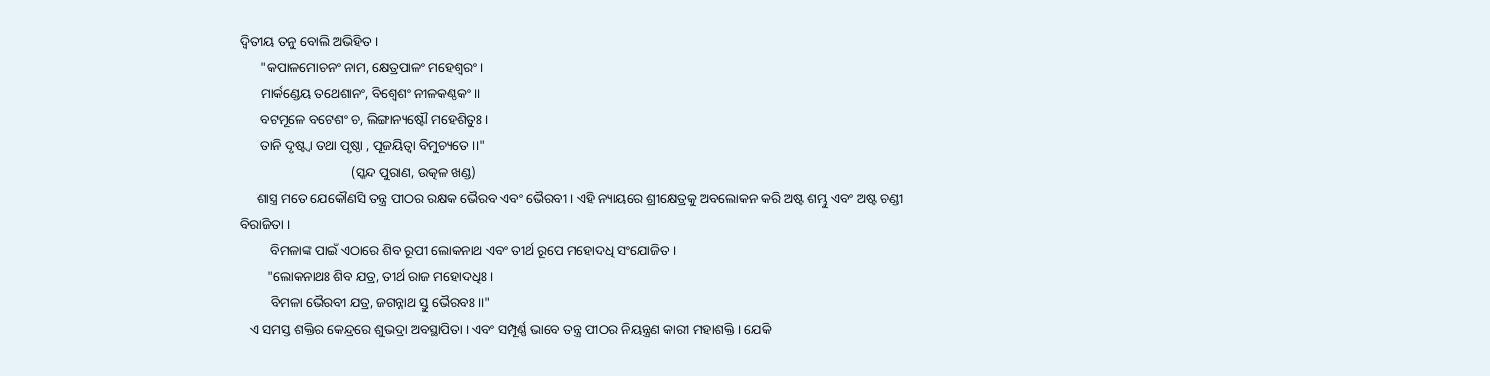ଦ୍ଵିତୀୟ ତନୁ ବୋଲି ଅଭିହିତ ।
      "କପାଳମୋଚନଂ ନାମ, କ୍ଷେତ୍ରପାଳଂ ମହେଶ୍ବରଂ ।
      ମାର୍କଣ୍ଡେୟ ତଥେଶାନଂ, ବିଶ୍ବେଶଂ ନୀଳକଣ୍ଠକଂ ।।
      ବଟମୂଳେ ବଟେଶଂ ଚ, ଲିଙ୍ଗାନ୍ୟଷ୍ଟୌ ମହେଶିତୁଃ ।
      ତାନି ଦୃଷ୍ଟ୍ବା ତଥା ପୃଷ୍ଠା , ପୂଜୟିତ୍ବା ବିମୁଚ୍ୟତେ ।।"
                                 (ସ୍କନ୍ଦ ପୁରାଣ, ଉତ୍କଳ ଖଣ୍ଡ)
     ଶାସ୍ତ୍ର ମତେ ଯେକୌଣସି ତନ୍ତ୍ର ପୀଠର ରକ୍ଷକ ଭୈରବ ଏବଂ ଭୈରବୀ । ଏହି ନ୍ୟାୟରେ ଶ୍ରୀକ୍ଷେତ୍ରକୁ ଅବଲୋକନ କରି ଅଷ୍ଟ ଶମ୍ଭୁ ଏବଂ ଅଷ୍ଟ ଚଣ୍ଡୀ ବିରାଜିତା ।
         ବିମଳାଙ୍କ ପାଇଁ ଏଠାରେ ଶିବ ରୂପୀ ଲୋକନାଥ ଏବଂ ତୀର୍ଥ ରୂପେ ମହୋଦଧି ସଂଯୋଜିତ ।
        "ଲୋକନାଥଃ ଶିବ ଯତ୍ର, ତୀର୍ଥ ରାଜ ମହୋଦଧିଃ ।
         ବିମଳା ଭୈରବୀ ଯତ୍ର, ଜଗନ୍ନାଥ ସ୍ତୁ ଭୈରବଃ ।।"
   ଏ ସମସ୍ତ ଶକ୍ତିର କେନ୍ଦ୍ରରେ ଶୁଭଦ୍ରା ଅବସ୍ଥାପିତା । ଏବଂ ସମ୍ପୂର୍ଣ୍ଣ ଭାବେ ତନ୍ତ୍ର ପୀଠର ନିୟନ୍ତ୍ରଣ କାରୀ ମହାଶକ୍ତି । ଯେକି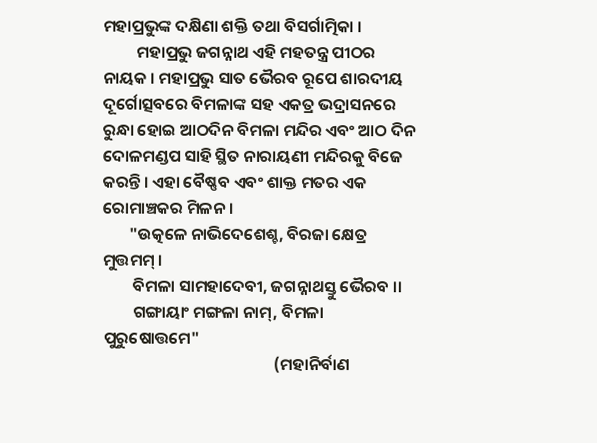ମହାପ୍ରଭୁଙ୍କ ଦକ୍ଷିଣା ଶକ୍ତି ତଥା ବିସର୍ଗାତ୍ମିକା ।
         ମହାପ୍ରଭୁ ଜଗନ୍ନାଥ ଏହି ମହତନ୍ତ୍ର ପୀଠର ନାୟକ । ମହାପ୍ରଭୁ ସାତ ଭୈରବ ରୂପେ ଶାରଦୀୟ ଦୂର୍ଗୋତ୍ସବରେ ବିମଳାଙ୍କ ସହ ଏକତ୍ର ଭଦ୍ରାସନରେ ରୁନ୍ଧା ହୋଇ ଆଠଦିନ ବିମଳା ମନ୍ଦିର ଏବଂ ଆଠ ଦିନ ଦୋଳମଣ୍ଡପ ସାହି ସ୍ଥିତ ନାରାୟଣୀ ମନ୍ଦିରକୁ ବିଜେ କରନ୍ତି । ଏହା ବୈଷ୍ଣବ ଏବଂ ଶାକ୍ତ ମତର ଏକ ରୋମାଞ୍ଚକର ମିଳନ ।
       "ଉତ୍କଳେ ନାଭିଦେଶେଶ୍ଚ, ବିରଜା କ୍ଷେତ୍ର ମୁତ୍ତମମ୍ ।
        ବିମଳା ସାମହାଦେବୀ, ଜଗନ୍ନାଥସ୍ତୁ ଭୈରବ ।।
        ଗଙ୍ଗାୟାଂ ମଙ୍ଗଳା ନାମ୍, ବିମଳା ପୁରୁଷୋତ୍ତମେ"
                                              (ମହାନିର୍ବାଣ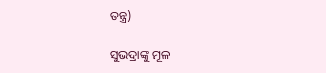ତନ୍ତ୍ର)

ସୁଭଦ୍ରାଙ୍କୁ ମୂଳ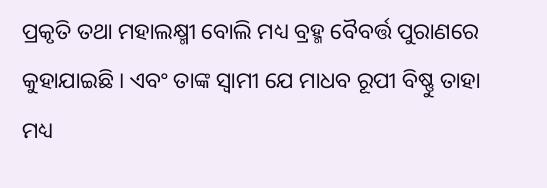ପ୍ରକୃତି ତଥା ମହାଲକ୍ଷ୍ମୀ ବୋଲି ମଧ୍ୟ ବ୍ରହ୍ମ ବୈବର୍ତ୍ତ ପୁରାଣରେ କୁହାଯାଇଛି । ଏବଂ ତାଙ୍କ ସ୍ବାମୀ ଯେ ମାଧବ ରୂପୀ ବିଷ୍ଣୁ ତାହା ମଧ୍ୟ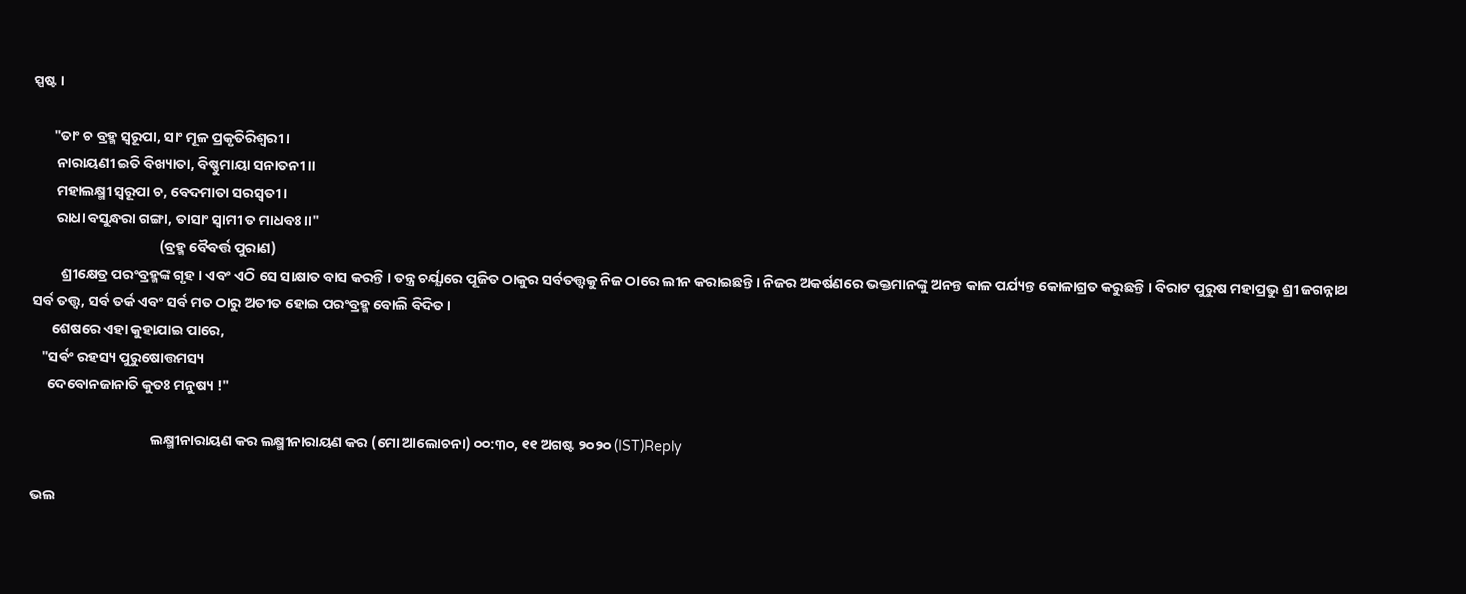ସ୍ପଷ୍ଟ ।

      "ତାଂ ଚ ବ୍ରହ୍ମ ସ୍ବରୂପା, ସାଂ ମୂଳ ପ୍ରକୃତିରିଶ୍ବରୀ ।
       ନାରାୟଣୀ ଇତି ବିଖ୍ୟାତା, ବିଷ୍ଣୁମାୟା ସନାତନୀ ।।
       ମହାଲକ୍ଷ୍ମୀ ସ୍ୱରୂପା ଚ, ବେଦମାତା ସରସ୍ବତୀ ।
       ରାଧା ବସୁନ୍ଧରା ଗଙ୍ଗା, ତାସାଂ ସ୍ବାମୀ ତ ମାଧବଃ।।"
                                       (ବ୍ରହ୍ମ ବୈବର୍ତ୍ତ ପୁରାଣ)
         ଶ୍ରୀକ୍ଷେତ୍ର ପରଂବ୍ରହ୍ମଙ୍କ ଗୃହ । ଏବଂ ଏଠି ସେ ସାକ୍ଷାତ ବାସ କରନ୍ତି । ତନ୍ତ୍ର ଚର୍ଯ୍ଯାରେ ପୂଜିତ ଠାକୁର ସର୍ବତତ୍ତ୍ୱକୁ ନିଜ ଠାରେ ଲୀନ କରାଇଛନ୍ତି । ନିଜର ଅକର୍ଷଣରେ ଭକ୍ତମାନଙ୍କୁ ଅନନ୍ତ କାଳ ପର୍ଯ୍ୟନ୍ତ କୋଳାଗ୍ରତ କରୁଛନ୍ତି । ବିରାଟ ପୁରୁଷ ମହାପ୍ରଭୁ ଶ୍ରୀ ଜଗନ୍ନାଥ ସର୍ବ ତତ୍ତ୍ଵ, ସର୍ବ ତର୍କ ଏବଂ ସର୍ବ ମତ ଠାରୁ ଅତୀତ ହୋଇ ପରଂବ୍ରହ୍ମ ବୋଲି ବିଦିତ ।
      ଶେଷରେ ଏହା କୁହାଯାଇ ପାରେ,
   "ସର୍ଵଂ ରହସ୍ୟ ପୁରୁଷୋତ୍ତମସ୍ୟ
     ଦେବୋନଜାନାତି କୁତଃ ମନୁଷ୍ୟ !"

                                     ଲକ୍ଷ୍ମୀନାରାୟଣ କର ଲକ୍ଷ୍ମୀନାରାୟଣ କର (ମୋ ଆଲୋଚନା) ୦୦:୩୦, ୧୧ ଅଗଷ୍ଟ ୨୦୨୦ (IST)Reply

ଭଲ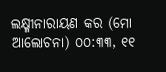ଲକ୍ଷ୍ମୀନାରାୟଣ କର (ମୋ ଆଲୋଚନା) ୦୦:୩୩, ୧୧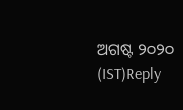ଅଗଷ୍ଟ ୨୦୨୦ (IST)Reply